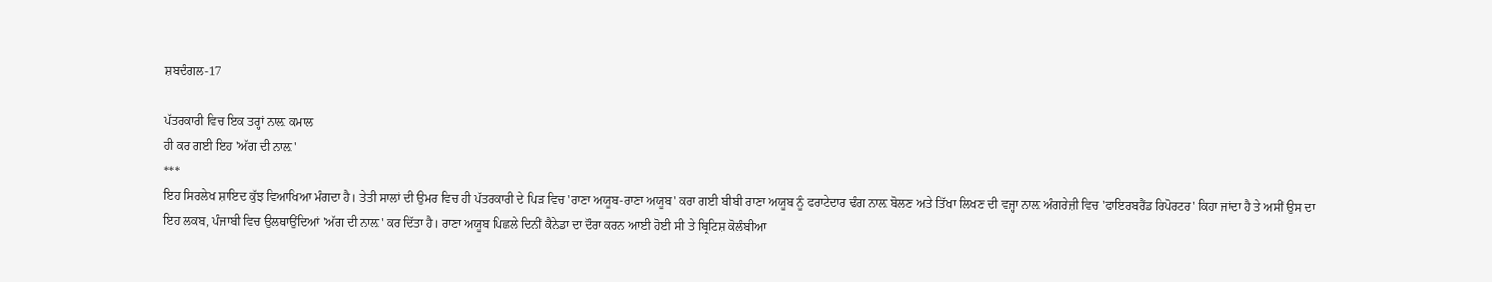ਸ਼ਬਦੰਗਲ-17

ਪੱਤਰਕਾਰੀ ਵਿਚ ਇਕ ਤਰ੍ਹਾਂ ਨਾਲ਼ ਕਮਾਲ
ਹੀ ਕਰ ਗਈ ਇਹ 'ਅੱਗ ਦੀ ਨਾਲ਼'
***
ਇਹ ਸਿਰਲੇਖ ਸ਼ਾਇਦ ਕੁੱਝ ਵਿਆਖਿਆ ਮੰਗਦਾ ਹੈ। ਤੇਤੀ ਸਾਲਾਂ ਦੀ ਉਮਰ ਵਿਚ ਹੀ ਪੱਤਰਕਾਰੀ ਦੇ ਪਿੜ ਵਿਚ 'ਰਾਣਾ ਅਯੂਬ-ਰਾਣਾ ਅਯੂਬ' ਕਰਾ ਗਈ ਬੀਬੀ ਰਾਣਾ ਅਯੂਬ ਨੂੰ ਫਰਾਟੇਦਾਰ ਢੰਗ ਨਾਲ਼ ਬੋਲਣ ਅਤੇ ਤਿੱਖਾ ਲਿਖਣ ਦੀ ਵਜ੍ਹਾ ਨਾਲ਼ ਅੰਗਰੇਜ਼ੀ ਵਿਚ 'ਫਾਇਰਬਰੈਂਡ ਰਿਪੋਰਟਰ' ਕਿਹਾ ਜਾਂਦਾ ਹੈ ਤੇ ਅਸੀਂ ਉਸ ਦਾ ਇਹ ਲਕਬ, ਪੰਜਾਬੀ ਵਿਚ ਉਲਥਾਉਂਦਿਆਂ 'ਅੱਗ ਦੀ ਨਾਲ਼' ਕਰ ਦਿੱਤਾ ਹੈ। ਰਾਣਾ ਅਯੂਬ ਪਿਛਲੇ ਦਿਨੀਂ ਕੈਨੇਡਾ ਦਾ ਦੌਰਾ ਕਰਨ ਆਈ ਹੋਈ ਸੀ ਤੇ ਬ੍ਰਿਟਿਸ਼ ਕੋਲੰਬੀਆ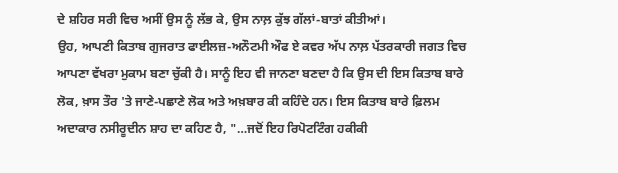ਦੇ ਸ਼ਹਿਰ ਸਰੀ ਵਿਚ ਅਸੀਂ ਉਸ ਨੂੰ ਲੱਭ ਕੇ, ਉਸ ਨਾਲ਼ ਕੁੱਝ ਗੱਲਾਂ-ਬਾਤਾਂ ਕੀਤੀਆਂ।
ਉਹ, ਆਪਣੀ ਕਿਤਾਬ ਗੁਜਰਾਤ ਫਾਈਲਜ਼-ਅਨੌਟਮੀ ਔਫ ਏ ਕਵਰ ਅੱਪ ਨਾਲ਼ ਪੱਤਰਕਾਰੀ ਜਗਤ ਵਿਚ ਆਪਣਾ ਵੱਖਰਾ ਮੁਕਾਮ ਬਣਾ ਚੁੱਕੀ ਹੈ। ਸਾਨੂੰ ਇਹ ਵੀ ਜਾਨਣਾ ਬਣਦਾ ਹੈ ਕਿ ਉਸ ਦੀ ਇਸ ਕਿਤਾਬ ਬਾਰੇ ਲੋਕ, ਖ਼ਾਸ ਤੌਰ 'ਤੇ ਜਾਣੇ-ਪਛਾਣੇ ਲੋਕ ਅਤੇ ਅਖ਼ਬਾਰ ਕੀ ਕਹਿੰਦੇ ਹਨ। ਇਸ ਕਿਤਾਬ ਬਾਰੇ ਫ਼ਿਲਮ ਅਦਾਕਾਰ ਨਸੀਰੂਦੀਨ ਸ਼ਾਹ ਦਾ ਕਹਿਣ ਹੈ, "…ਜਦੋਂ ਇਹ ਰਿਪੋਟਟਿੰਗ ਹਕੀਕੀ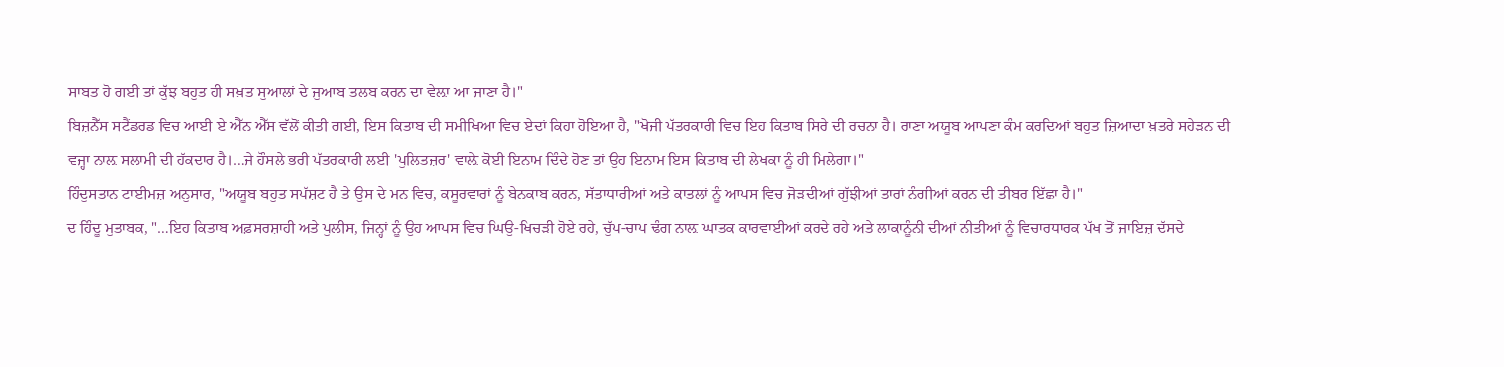ਸਾਬਤ ਹੋ ਗਈ ਤਾਂ ਕੁੱਝ ਬਹੁਤ ਹੀ ਸਖ਼ਤ ਸੁਆਲਾਂ ਦੇ ਜੁਆਬ ਤਲਬ ਕਰਨ ਦਾ ਵੇਲ਼ਾ ਆ ਜਾਣਾ ਹੈ।"
ਬਿਜ਼ਨੈੱਸ ਸਟੈਂਡਰਡ ਵਿਚ ਆਈ ਏ ਐੱਨ ਐੱਸ ਵੱਲੋਂ ਕੀਤੀ ਗਈ, ਇਸ ਕਿਤਾਬ ਦੀ ਸਮੀਖਿਆ ਵਿਚ ਏਦਾਂ ਕਿਹਾ ਹੋਇਆ ਹੈ, "ਖੋਜੀ ਪੱਤਰਕਾਰੀ ਵਿਚ ਇਹ ਕਿਤਾਬ ਸਿਰੇ ਦੀ ਰਚਨਾ ਹੈ। ਰਾਣਾ ਅਯੂਬ ਆਪਣਾ ਕੰਮ ਕਰਦਿਆਂ ਬਹੁਤ ਜ਼ਿਆਦਾ ਖ਼ਤਰੇ ਸਹੇੜਨ ਦੀ ਵਜ੍ਹਾ ਨਾਲ਼ ਸਲਾਮੀ ਦੀ ਹੱਕਦਾਰ ਹੈ।…ਜੇ ਹੌਸਲੇ ਭਰੀ ਪੱਤਰਕਾਰੀ ਲਈ 'ਪੁਲਿਤਜ਼ਰ' ਵਾਲ਼ੇ ਕੋਈ ਇਨਾਮ ਦਿੰਦੇ ਹੋਣ ਤਾਂ ਉਹ ਇਨਾਮ ਇਸ ਕਿਤਾਬ ਦੀ ਲੇਖਕਾ ਨੂੰ ਹੀ ਮਿਲੇਗਾ।"
ਹਿੰਦੁਸਤਾਨ ਟਾਈਮਜ਼ ਅਨੁਸਾਰ, "ਅਯੂਬ ਬਹੁਤ ਸਪੱਸ਼ਟ ਹੈ ਤੇ ਉਸ ਦੇ ਮਨ ਵਿਚ, ਕਸੂਰਵਾਰਾਂ ਨੂੰ ਬੇਨਕਾਬ ਕਰਨ, ਸੱਤਾਧਾਰੀਆਂ ਅਤੇ ਕਾਤਲਾਂ ਨੂੰ ਆਪਸ ਵਿਚ ਜੋੜਦੀਆਂ ਗੁੱਝੀਆਂ ਤਾਰਾਂ ਨੰਗੀਆਂ ਕਰਨ ਦੀ ਤੀਬਰ ਇੱਛਾ ਹੈ।"
ਦ ਹਿੰਦੂ ਮੁਤਾਬਕ, "…ਇਹ ਕਿਤਾਬ ਅਫ਼ਸਰਸ਼ਾਹੀ ਅਤੇ ਪੁਲੀਸ, ਜਿਨ੍ਹਾਂ ਨੂੰ ਉਹ ਆਪਸ ਵਿਚ ਘਿਉ-ਖਿਚੜੀ ਹੋਏ ਰਹੇ, ਚੁੱਪ-ਚਾਪ ਢੰਗ ਨਾਲ਼ ਘਾਤਕ ਕਾਰਵਾਈਆਂ ਕਰਦੇ ਰਹੇ ਅਤੇ ਲਾਕਾਨੂੰਨੀ ਦੀਆਂ ਨੀਤੀਆਂ ਨੂੰ ਵਿਚਾਰਧਾਰਕ ਪੱਖ ਤੋਂ ਜਾਇਜ਼ ਦੱਸਦੇ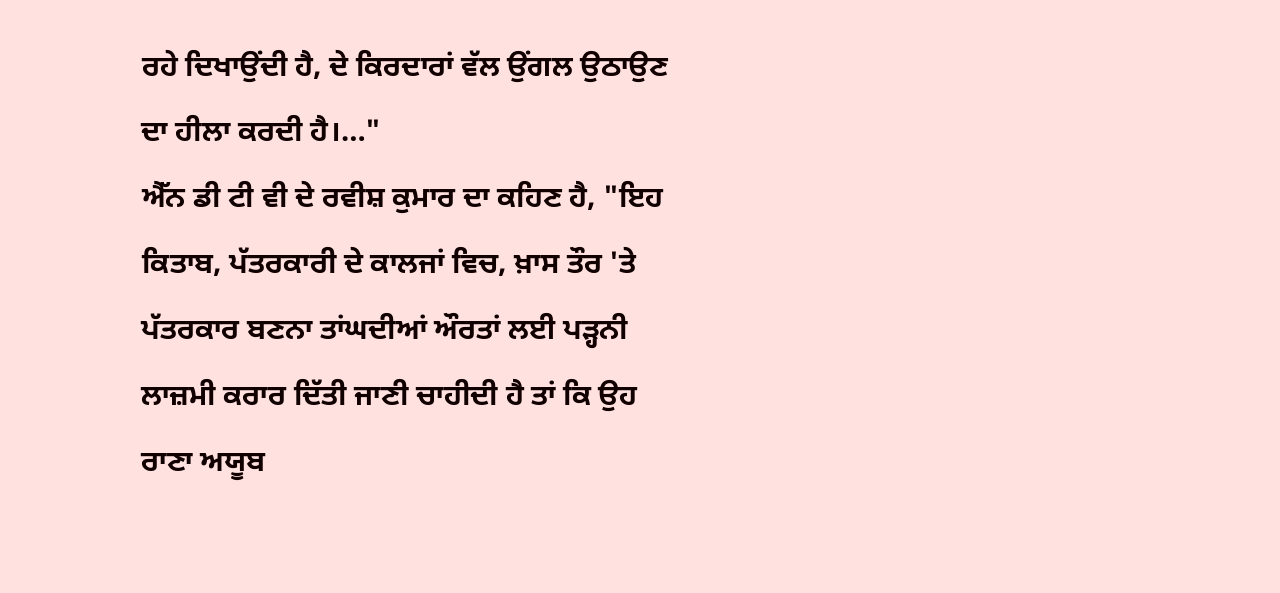ਰਹੇ ਦਿਖਾਉਂਦੀ ਹੈ, ਦੇ ਕਿਰਦਾਰਾਂ ਵੱਲ ਉਂਗਲ ਉਠਾਉਣ ਦਾ ਹੀਲਾ ਕਰਦੀ ਹੈ।…"
ਐੱਨ ਡੀ ਟੀ ਵੀ ਦੇ ਰਵੀਸ਼ ਕੁਮਾਰ ਦਾ ਕਹਿਣ ਹੈ, "ਇਹ ਕਿਤਾਬ, ਪੱਤਰਕਾਰੀ ਦੇ ਕਾਲਜਾਂ ਵਿਚ, ਖ਼ਾਸ ਤੌਰ 'ਤੇ ਪੱਤਰਕਾਰ ਬਣਨਾ ਤਾਂਘਦੀਆਂ ਔਰਤਾਂ ਲਈ ਪੜ੍ਹਨੀ ਲਾਜ਼ਮੀ ਕਰਾਰ ਦਿੱਤੀ ਜਾਣੀ ਚਾਹੀਦੀ ਹੈ ਤਾਂ ਕਿ ਉਹ ਰਾਣਾ ਅਯੂਬ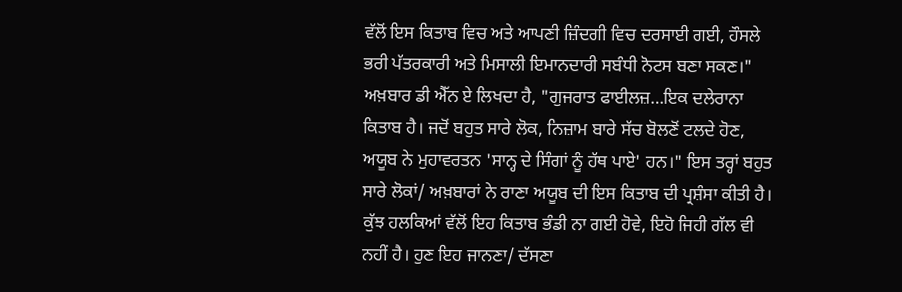ਵੱਲੋਂ ਇਸ ਕਿਤਾਬ ਵਿਚ ਅਤੇ ਆਪਣੀ ਜ਼ਿੰਦਗੀ ਵਿਚ ਦਰਸਾਈ ਗਈ, ਹੌਸਲੇ ਭਰੀ ਪੱਤਰਕਾਰੀ ਅਤੇ ਮਿਸਾਲੀ ਇਮਾਨਦਾਰੀ ਸਬੰਧੀ ਨੋਟਸ ਬਣਾ ਸਕਣ।"
ਅਖ਼ਬਾਰ ਡੀ ਐੱਨ ਏ ਲਿਖਦਾ ਹੈ, "ਗੁਜਰਾਤ ਫਾਈਲਜ਼…ਇਕ ਦਲੇਰਾਨਾ ਕਿਤਾਬ ਹੈ। ਜਦੋਂ ਬਹੁਤ ਸਾਰੇ ਲੋਕ, ਨਿਜ਼ਾਮ ਬਾਰੇ ਸੱਚ ਬੋਲਣੋਂ ਟਲਦੇ ਹੋਣ, ਅਯੂਬ ਨੇ ਮੁਹਾਵਰਤਨ 'ਸਾਨ੍ਹ ਦੇ ਸਿੰਗਾਂ ਨੂੰ ਹੱਥ ਪਾਏ' ਹਨ।" ਇਸ ਤਰ੍ਹਾਂ ਬਹੁਤ ਸਾਰੇ ਲੋਕਾਂ/ ਅਖ਼ਬਾਰਾਂ ਨੇ ਰਾਣਾ ਅਯੂਬ ਦੀ ਇਸ ਕਿਤਾਬ ਦੀ ਪ੍ਰਸ਼ੰਸਾ ਕੀਤੀ ਹੈ। ਕੁੱਝ ਹਲਕਿਆਂ ਵੱਲੋਂ ਇਹ ਕਿਤਾਬ ਭੰਡੀ ਨਾ ਗਈ ਹੋਵੇ, ਇਹੋ ਜਿਹੀ ਗੱਲ ਵੀ ਨਹੀਂ ਹੈ। ਹੁਣ ਇਹ ਜਾਨਣਾ/ ਦੱਸਣਾ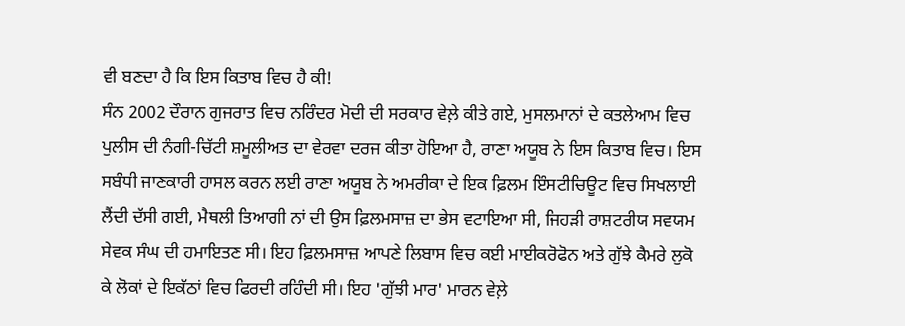ਵੀ ਬਣਦਾ ਹੈ ਕਿ ਇਸ ਕਿਤਾਬ ਵਿਚ ਹੈ ਕੀ!
ਸੰਨ 2002 ਦੌਰਾਨ ਗੁਜਰਾਤ ਵਿਚ ਨਰਿੰਦਰ ਮੋਦੀ ਦੀ ਸਰਕਾਰ ਵੇਲ਼ੇ ਕੀਤੇ ਗਏ, ਮੁਸਲਮਾਨਾਂ ਦੇ ਕਤਲੇਆਮ ਵਿਚ ਪੁਲੀਸ ਦੀ ਨੰਗੀ-ਚਿੱਟੀ ਸ਼ਮੂਲੀਅਤ ਦਾ ਵੇਰਵਾ ਦਰਜ ਕੀਤਾ ਹੋਇਆ ਹੈ, ਰਾਣਾ ਅਯੂਬ ਨੇ ਇਸ ਕਿਤਾਬ ਵਿਚ। ਇਸ ਸਬੰਧੀ ਜਾਣਕਾਰੀ ਹਾਸਲ ਕਰਨ ਲਈ ਰਾਣਾ ਅਯੂਬ ਨੇ ਅਮਰੀਕਾ ਦੇ ਇਕ ਫ਼ਿਲਮ ਇੰਸਟੀਚਿਊਟ ਵਿਚ ਸਿਖਲਾਈ ਲੈਂਦੀ ਦੱਸੀ ਗਈ, ਮੈਥਲੀ ਤਿਆਗੀ ਨਾਂ ਦੀ ਉਸ ਫ਼ਿਲਮਸਾਜ਼ ਦਾ ਭੇਸ ਵਟਾਇਆ ਸੀ, ਜਿਹੜੀ ਰਾਸ਼ਟਰੀਯ ਸਵਯਮ ਸੇਵਕ ਸੰਘ ਦੀ ਹਮਾਇਤਣ ਸੀ। ਇਹ ਫ਼ਿਲਮਸਾਜ਼ ਆਪਣੇ ਲਿਬਾਸ ਵਿਚ ਕਈ ਮਾਈਕਰੋਫੋਨ ਅਤੇ ਗੁੱਝੇ ਕੈਮਰੇ ਲੁਕੋ ਕੇ ਲੋਕਾਂ ਦੇ ਇਕੱਠਾਂ ਵਿਚ ਫਿਰਦੀ ਰਹਿੰਦੀ ਸੀ। ਇਹ 'ਗੁੱਝੀ ਮਾਰ' ਮਾਰਨ ਵੇਲ਼ੇ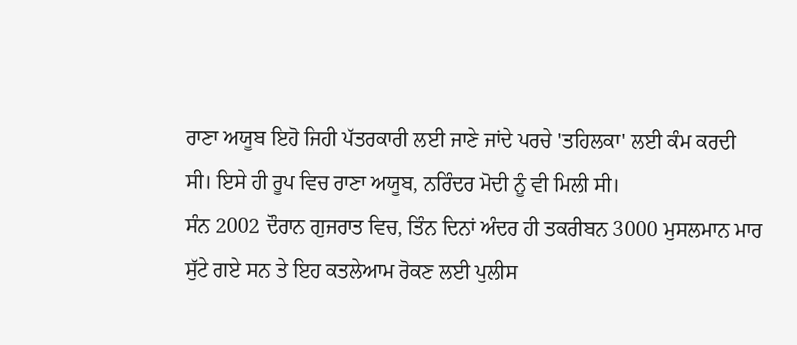ਰਾਣਾ ਅਯੂਬ ਇਹੋ ਜਿਹੀ ਪੱਤਰਕਾਰੀ ਲਈ ਜਾਣੇ ਜਾਂਦੇ ਪਰਚੇ 'ਤਹਿਲਕਾ' ਲਈ ਕੰਮ ਕਰਦੀ ਸੀ। ਇਸੇ ਹੀ ਰੂਪ ਵਿਚ ਰਾਣਾ ਅਯੂਬ, ਨਰਿੰਦਰ ਮੋਦੀ ਨੂੰ ਵੀ ਮਿਲੀ ਸੀ।
ਸੰਨ 2002 ਦੌਰਾਨ ਗੁਜਰਾਤ ਵਿਚ, ਤਿੰਨ ਦਿਨਾਂ ਅੰਦਰ ਹੀ ਤਕਰੀਬਨ 3000 ਮੁਸਲਮਾਨ ਮਾਰ ਸੁੱਟੇ ਗਏ ਸਨ ਤੇ ਇਹ ਕਤਲੇਆਮ ਰੋਕਣ ਲਈ ਪੁਲੀਸ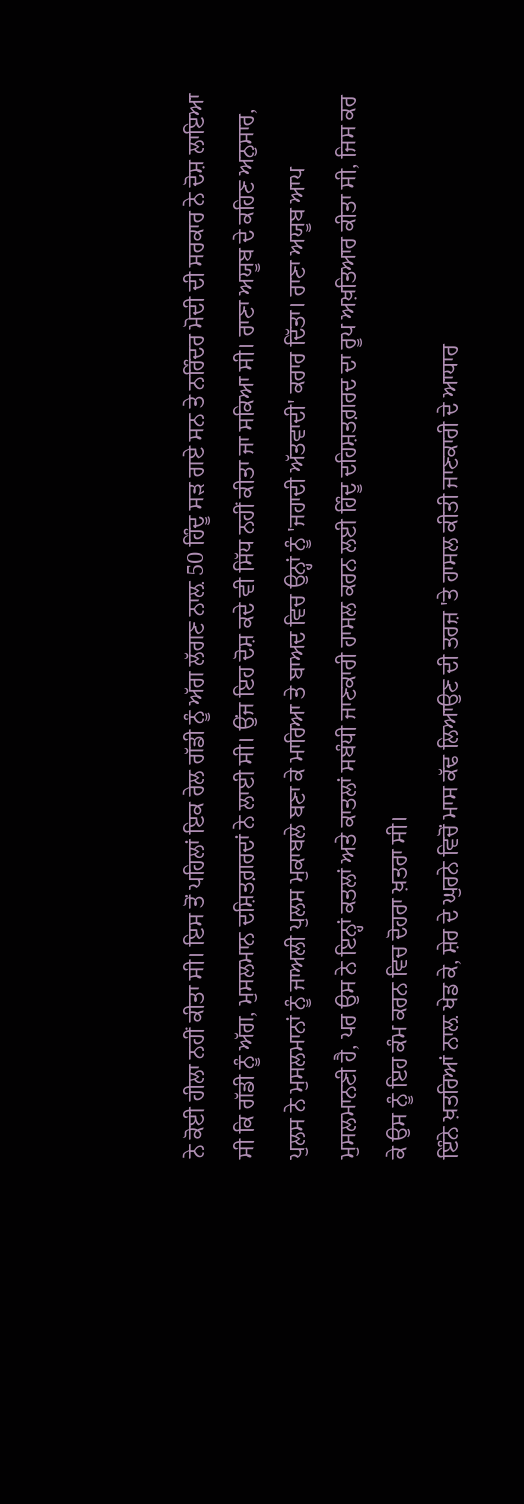ਨੇ ਕੋਈ ਹੀਲਾ ਨਹੀਂ ਕੀਤਾ ਸੀ। ਇਸ ਤੋਂ ਪਹਿਲਾਂ ਇਕ ਰੇਲ ਗੱਡੀ ਨੂੰ ਅੱਗ ਲੱਗਣ ਨਾਲ਼ 50 ਹਿੰਦੂ ਸੜ ਗਏ ਸਨ ਤੇ ਨਰਿੰਦਰ ਮੋਦੀ ਦੀ ਸਰਕਾਰ ਨੇ ਦੋਸ਼ ਲਾਇਆ ਸੀ ਕਿ ਗੱਡੀ ਨੂੰ ਅੱਗ, ਮੁਸਲਮਾਨ ਦਸ਼ਿਤਗ਼ਰਦਾਂ ਨੇ ਲਾਈ ਸੀ। ਉਂਜ ਇਹ ਦੋਸ਼ ਕਦੇ ਵੀ ਸਿੱਧ ਨਹੀਂ ਕੀਤਾ ਜਾ ਸਕਿਆ ਸੀ। ਰਾਣਾ ਅਯੂਬ ਦੇ ਕਹਿਣ ਅਨੁਸਾਰ, ਪੁਲਸ ਨੇ ਮੁਸਲਮਾਨਾਂ ਨੂੰ ਜਾਅਲੀ ਪੁਲਸ ਮੁਕਾਬਲੇ ਬਣਾ ਕੇ ਮਾਰਿਆ ਤੇ ਬਾਅਦ ਵਿਚ ਉਨ੍ਹਾਂ ਨੂੰ 'ਜਹਾਦੀ ਅੱਤਵਾਦੀ' ਕਰਾਰ ਦਿੱਤਾ। ਰਾਣਾ ਅਯੂਬ ਆਪ ਮੁਸਲਮਾਨਣੀ ਹੈ, ਪਰ ਉਸ ਨੇ ਇਨ੍ਹਾਂ ਕਤਲਾਂ ਅਤੇ ਕਾਤਲਾਂ ਸਬੰਧੀ ਜਾਣਕਾਰੀ ਹਾਸਲ ਕਰਨ ਲਈ ਹਿੰਦੂ ਦਹਿਸ਼ਤਗ਼ਰਦ ਦਾ ਰੂਪ ਅਖ਼ਤਿਆਰ ਕੀਤਾ ਸੀ, ਜਿਸ ਕਰ ਕੇ ਉਸ ਨੂੰ ਇਹ ਕੰਮ ਕਰਨ ਵਿਚ ਦੋਹਰਾ ਖ਼ਤਰਾ ਸੀ।
ਇੰਨੇ ਖ਼ਤਰਿਆਂ ਨਾਲ਼ ਖੇਡ ਕੇ, ਸ਼ੇਰ ਦੇ ਘੁਰਨੇ ਵਿਚੋਂ ਮਾਸ ਕੱਢ ਲਿਆਉਣ ਦੀ ਤਰਜ਼ 'ਤੇ ਹਾਸਲ ਕੀਤੀ ਜਾਣਕਾਰੀ ਦੇ ਆਧਾਰ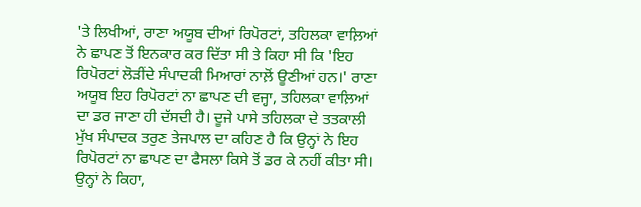'ਤੇ ਲਿਖੀਆਂ, ਰਾਣਾ ਅਯੂਬ ਦੀਆਂ ਰਿਪੋਰਟਾਂ, ਤਹਿਲਕਾ ਵਾਲ਼ਿਆਂ ਨੇ ਛਾਪਣ ਤੋਂ ਇਨਕਾਰ ਕਰ ਦਿੱਤਾ ਸੀ ਤੇ ਕਿਹਾ ਸੀ ਕਿ 'ਇਹ ਰਿਪੋਰਟਾਂ ਲੋੜੀਂਦੇ ਸੰਪਾਦਕੀ ਮਿਆਰਾਂ ਨਾਲ਼ੋਂ ਊਣੀਆਂ ਹਨ।' ਰਾਣਾ ਅਯੂਬ ਇਹ ਰਿਪੋਰਟਾਂ ਨਾ ਛਾਪਣ ਦੀ ਵਜ੍ਹਾ, ਤਹਿਲਕਾ ਵਾਲ਼ਿਆਂ ਦਾ ਡਰ ਜਾਣਾ ਹੀ ਦੱਸਦੀ ਹੈ। ਦੂਜੇ ਪਾਸੇ ਤਹਿਲਕਾ ਦੇ ਤਤਕਾਲੀ ਮੁੱਖ ਸੰਪਾਦਕ ਤਰੁਣ ਤੇਜਪਾਲ ਦਾ ਕਹਿਣ ਹੈ ਕਿ ਉਨ੍ਹਾਂ ਨੇ ਇਹ ਰਿਪੋਰਟਾਂ ਨਾ ਛਾਪਣ ਦਾ ਫੈਸਲਾ ਕਿਸੇ ਤੋਂ ਡਰ ਕੇ ਨਹੀਂ ਕੀਤਾ ਸੀ। ਉਨ੍ਹਾਂ ਨੇ ਕਿਹਾ,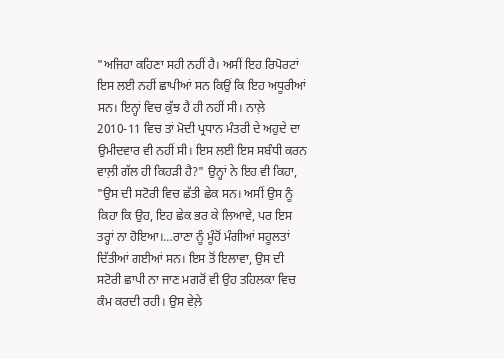"ਅਜਿਹਾ ਕਹਿਣਾ ਸਹੀ ਨਹੀਂ ਹੈ। ਅਸੀਂ ਇਹ ਰਿਪੋਰਟਾਂ ਇਸ ਲਈ ਨਹੀਂ ਛਾਪੀਆਂ ਸਨ ਕਿਉਂ ਕਿ ਇਹ ਅਧੂਰੀਆਂ ਸਨ। ਇਨ੍ਹਾਂ ਵਿਚ ਕੁੱਝ ਹੈ ਹੀ ਨਹੀਂ ਸੀ। ਨਾਲ਼ੇ 2010-11 ਵਿਚ ਤਾਂ ਮੋਦੀ ਪ੍ਰਧਾਨ ਮੰਤਰੀ ਦੇ ਅਹੁਦੇ ਦਾ ਉਮੀਦਵਾਰ ਵੀ ਨਹੀਂ ਸੀ। ਇਸ ਲਈ ਇਸ ਸਬੰਧੀ ਕਰਨ ਵਾਲ਼ੀ ਗੱਲ ਹੀ ਕਿਹੜੀ ਹੈ?" ਉਨ੍ਹਾਂ ਨੇ ਇਹ ਵੀ ਕਿਹਾ, "ਉਸ ਦੀ ਸਟੋਰੀ ਵਿਚ ਛੱਤੀ ਛੇਕ ਸਨ। ਅਸੀਂ ਉਸ ਨੂੰ ਕਿਹਾ ਕਿ ਉਹ, ਇਹ ਛੇਕ ਭਰ ਕੇ ਲਿਆਵੇ, ਪਰ ਇਸ ਤਰ੍ਹਾਂ ਨਾ ਹੋਇਆ।…ਰਾਣਾ ਨੂੰ ਮੂੰਹੋਂ ਮੰਗੀਆਂ ਸਹੂਲਤਾਂ ਦਿੱਤੀਆਂ ਗਈਆਂ ਸਨ। ਇਸ ਤੋਂ ਇਲਾਵਾ, ਉਸ ਦੀ ਸਟੋਰੀ ਛਾਪੀ ਨਾ ਜਾਣ ਮਗਰੋਂ ਵੀ ਉਹ ਤਹਿਲਕਾ ਵਿਚ ਕੰਮ ਕਰਦੀ ਰਹੀ। ਉਸ ਵੇਲ਼ੇ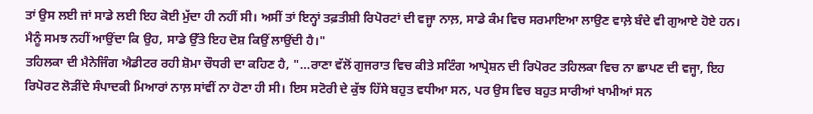ਤਾਂ ਉਸ ਲਈ ਜਾਂ ਸਾਡੇ ਲਈ ਇਹ ਕੋਈ ਮੁੱਦਾ ਹੀ ਨਹੀਂ ਸੀ। ਅਸੀਂ ਤਾਂ ਇਨ੍ਹਾਂ ਤਫ਼ਤੀਸ਼ੀ ਰਿਪੋਰਟਾਂ ਦੀ ਵਜ੍ਹਾ ਨਾਲ਼, ਸਾਡੇ ਕੰਮ ਵਿਚ ਸਰਮਾਇਆ ਲਾਉਣ ਵਾਲ਼ੇ ਬੰਦੇ ਵੀ ਗੁਆਏ ਹੋਏ ਹਨ। ਮੈਨੂੰ ਸਮਝ ਨਹੀਂ ਆਉਂਦਾ ਕਿ ਉਹ, ਸਾਡੇ ਉੱਤੇ ਇਹ ਦੋਸ਼ ਕਿਉਂ ਲਾਉਂਦੀ ਹੈ।"
ਤਹਿਲਕਾ ਦੀ ਮੈਨੇਜਿੰਗ ਐਡੀਟਰ ਰਹੀ ਸ਼ੋਮਾ ਚੌਧਰੀ ਦਾ ਕਹਿਣ ਹੈ, "…ਰਾਣਾ ਵੱਲੋਂ ਗੁਜਰਾਤ ਵਿਚ ਕੀਤੇ ਸਟਿੰਗ ਆਪ੍ਰੇਸ਼ਨ ਦੀ ਰਿਪੋਰਟ ਤਹਿਲਕਾ ਵਿਚ ਨਾ ਛਾਪਣ ਦੀ ਵਜ੍ਹਾ, ਇਹ ਰਿਪੋਰਟ ਲੋੜੀਂਦੇ ਸੰਪਾਦਕੀ ਮਿਆਰਾਂ ਨਾਲ਼ ਸਾਂਵੀਂ ਨਾ ਹੋਣਾ ਹੀ ਸੀ। ਇਸ ਸਟੋਰੀ ਦੇ ਕੁੱਝ ਹਿੱਸੇ ਬਹੁਤ ਵਧੀਆ ਸਨ, ਪਰ ਉਸ ਵਿਚ ਬਹੁਤ ਸਾਰੀਆਂ ਖਾਮੀਆਂ ਸਨ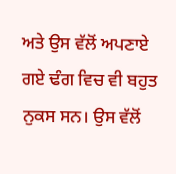ਅਤੇ ਉਸ ਵੱਲੋਂ ਅਪਣਾਏ ਗਏ ਢੰਗ ਵਿਚ ਵੀ ਬਹੁਤ ਨੁਕਸ ਸਨ। ਉਸ ਵੱਲੋਂ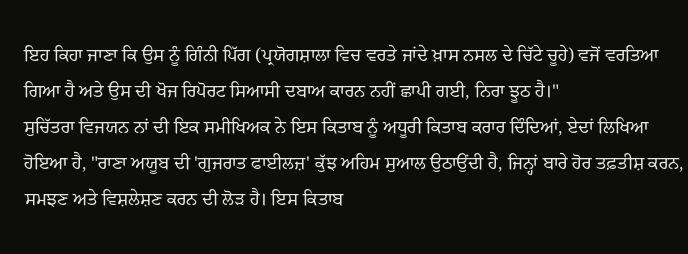ਇਹ ਕਿਹਾ ਜਾਣਾ ਕਿ ਉਸ ਨੂੰ ਗਿੰਨੀ ਪਿੱਗ (ਪ੍ਰਯੋਗਸ਼ਾਲਾ ਵਿਚ ਵਰਤੇ ਜਾਂਦੇ ਖ਼ਾਸ ਨਸਲ ਦੇ ਚਿੱਟੇ ਚੂਹੇ) ਵਜੋਂ ਵਰਤਿਆ ਗਿਆ ਹੈ ਅਤੇ ਉਸ ਦੀ ਖੋਜ ਰਿਪੋਰਟ ਸਿਆਸੀ ਦਬਾਅ ਕਾਰਨ ਨਹੀਂ ਛਾਪੀ ਗਈ, ਨਿਰਾ ਝੂਠ ਹੈ।"
ਸੁਚਿੱਤਰਾ ਵਿਜਯਨ ਨਾਂ ਦੀ ਇਕ ਸਮੀਖਿਅਕ ਨੇ ਇਸ ਕਿਤਾਬ ਨੂੰ ਅਧੂਰੀ ਕਿਤਾਬ ਕਰਾਰ ਦਿੰਦਿਆਂ, ਏਦਾਂ ਲਿਖਿਆ ਹੋਇਆ ਹੈ, "ਰਾਣਾ ਅਯੂਬ ਦੀ 'ਗੁਜਰਾਤ ਫਾਈਲਜ਼' ਕੁੱਝ ਅਹਿਮ ਸੁਆਲ ਉਠਾਉਂਦੀ ਹੈ, ਜਿਨ੍ਹਾਂ ਬਾਰੇ ਹੋਰ ਤਫ਼ਤੀਸ਼ ਕਰਨ, ਸਮਝਣ ਅਤੇ ਵਿਸ਼ਲੇਸ਼ਣ ਕਰਨ ਦੀ ਲੋੜ ਹੈ। ਇਸ ਕਿਤਾਬ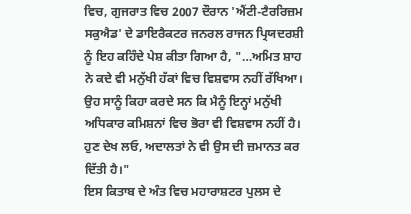ਵਿਚ, ਗੁਜਰਾਤ ਵਿਚ 2007 ਦੌਰਾਨ 'ਐਂਟੀ-ਟੈਰਰਿਜ਼ਮ ਸਕੁਐਡ' ਦੇ ਡਾਇਰੈਕਟਰ ਜਨਰਲ ਰਾਜਨ ਪ੍ਰਿਯਦਰਸ਼ੀ ਨੂੰ ਇਹ ਕਹਿੰਦੇ ਪੇਸ਼ ਕੀਤਾ ਗਿਆ ਹੈ, "…ਅਮਿਤ ਸ਼ਾਹ ਨੇ ਕਦੇ ਵੀ ਮਨੁੱਖੀ ਹੱਕਾਂ ਵਿਚ ਵਿਸ਼ਵਾਸ ਨਹੀਂ ਰੱਖਿਆ। ਉਹ ਸਾਨੂੰ ਕਿਹਾ ਕਰਦੇ ਸਨ ਕਿ ਮੈਨੂੰ ਇਨ੍ਹਾਂ ਮਨੁੱਖੀ ਅਧਿਕਾਰ ਕਮਿਸ਼ਨਾਂ ਵਿਚ ਭੋਰਾ ਵੀ ਵਿਸ਼ਵਾਸ ਨਹੀਂ ਹੈ। ਹੁਣ ਦੇਖ ਲਓ, ਅਦਾਲਤਾਂ ਨੇ ਵੀ ਉਸ ਦੀ ਜ਼ਮਾਨਤ ਕਰ ਦਿੱਤੀ ਹੈ।"
ਇਸ ਕਿਤਾਬ ਦੇ ਅੰਤ ਵਿਚ ਮਹਾਰਾਸ਼ਟਰ ਪੁਲਸ ਦੇ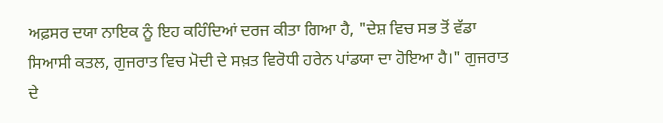ਅਫ਼ਸਰ ਦਯਾ ਨਾਇਕ ਨੂੰ ਇਹ ਕਹਿੰਦਿਆਂ ਦਰਜ ਕੀਤਾ ਗਿਆ ਹੈ, "ਦੇਸ਼ ਵਿਚ ਸਭ ਤੋਂ ਵੱਡਾ ਸਿਆਸੀ ਕਤਲ, ਗੁਜਰਾਤ ਵਿਚ ਮੋਦੀ ਦੇ ਸਖ਼ਤ ਵਿਰੋਧੀ ਹਰੇਨ ਪਾਂਡਯਾ ਦਾ ਹੋਇਆ ਹੈ।" ਗੁਜਰਾਤ ਦੇ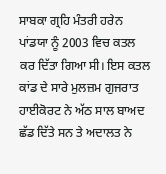ਸਾਬਕਾ ਗ੍ਰਹਿ ਮੰਤਰੀ ਹਰੇਨ ਪਾਂਡਯਾ ਨੂੰ 2003 ਵਿਚ ਕਤਲ ਕਰ ਦਿੱਤਾ ਗਿਆ ਸੀ। ਇਸ ਕਤਲ ਕਾਂਡ ਦੇ ਸਾਰੇ ਮੁਲਜ਼ਮ ਗੁਜਰਾਤ ਹਾਈਕੋਰਟ ਨੇ ਅੱਠ ਸਾਲ ਬਾਅਦ ਛੱਡ ਦਿੱਤੇ ਸਨ ਤੇ ਅਦਾਲਤ ਨੇ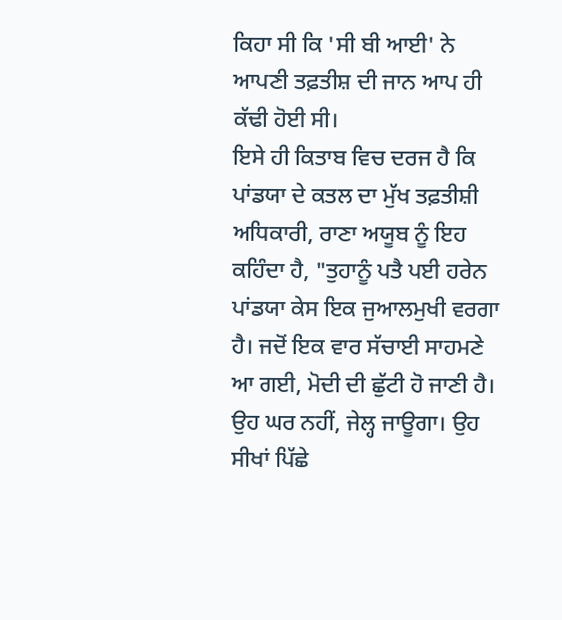ਕਿਹਾ ਸੀ ਕਿ 'ਸੀ ਬੀ ਆਈ' ਨੇ ਆਪਣੀ ਤਫ਼ਤੀਸ਼ ਦੀ ਜਾਨ ਆਪ ਹੀ ਕੱਢੀ ਹੋਈ ਸੀ।
ਇਸੇ ਹੀ ਕਿਤਾਬ ਵਿਚ ਦਰਜ ਹੈ ਕਿ ਪਾਂਡਯਾ ਦੇ ਕਤਲ ਦਾ ਮੁੱਖ ਤਫ਼ਤੀਸ਼ੀ ਅਧਿਕਾਰੀ, ਰਾਣਾ ਅਯੂਬ ਨੂੰ ਇਹ ਕਹਿੰਦਾ ਹੈ, "ਤੁਹਾਨੂੰ ਪਤੈ ਪਈ ਹਰੇਨ ਪਾਂਡਯਾ ਕੇਸ ਇਕ ਜੁਆਲਮੁਖੀ ਵਰਗਾ ਹੈ। ਜਦੋਂ ਇਕ ਵਾਰ ਸੱਚਾਈ ਸਾਹਮਣੇ ਆ ਗਈ, ਮੋਦੀ ਦੀ ਛੁੱਟੀ ਹੋ ਜਾਣੀ ਹੈ। ਉਹ ਘਰ ਨਹੀਂ, ਜੇਲ੍ਹ ਜਾਊਗਾ। ਉਹ ਸੀਖਾਂ ਪਿੱਛੇ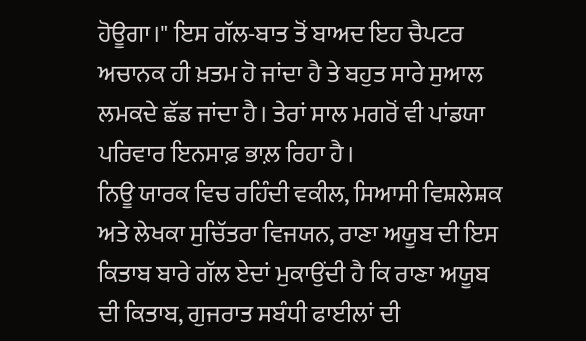ਹੋਊਗਾ।" ਇਸ ਗੱਲ-ਬਾਤ ਤੋਂ ਬਾਅਦ ਇਹ ਚੈਪਟਰ ਅਚਾਨਕ ਹੀ ਖ਼ਤਮ ਹੋ ਜਾਂਦਾ ਹੈ ਤੇ ਬਹੁਤ ਸਾਰੇ ਸੁਆਲ ਲਮਕਦੇ ਛੱਡ ਜਾਂਦਾ ਹੈ। ਤੇਰਾਂ ਸਾਲ ਮਗਰੋਂ ਵੀ ਪਾਂਡਯਾ ਪਰਿਵਾਰ ਇਨਸਾਫ਼ ਭਾਲ਼ ਰਿਹਾ ਹੈ।
ਨਿਊ ਯਾਰਕ ਵਿਚ ਰਹਿੰਦੀ ਵਕੀਲ, ਸਿਆਸੀ ਵਿਸ਼ਲੇਸ਼ਕ ਅਤੇ ਲੇਖਕਾ ਸੁਚਿੱਤਰਾ ਵਿਜਯਨ, ਰਾਣਾ ਅਯੂਬ ਦੀ ਇਸ ਕਿਤਾਬ ਬਾਰੇ ਗੱਲ ਏਦਾਂ ਮੁਕਾਉਂਦੀ ਹੈ ਕਿ ਰਾਣਾ ਅਯੂਬ ਦੀ ਕਿਤਾਬ, ਗੁਜਰਾਤ ਸਬੰਧੀ ਫਾਈਲਾਂ ਦੀ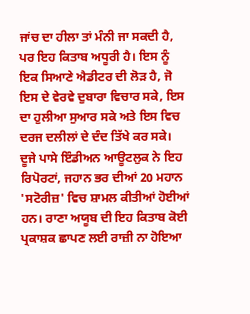ਜਾਂਚ ਦਾ ਹੀਲਾ ਤਾਂ ਮੰਨੀ ਜਾ ਸਕਦੀ ਹੈ, ਪਰ ਇਹ ਕਿਤਾਬ ਅਧੂਰੀ ਹੈ। ਇਸ ਨੂੰ ਇਕ ਸਿਆਣੇ ਐਡੀਟਰ ਦੀ ਲੋੜ ਹੈ, ਜੋ ਇਸ ਦੇ ਵੇਰਵੇ ਦੁਬਾਰਾ ਵਿਚਾਰ ਸਕੇ, ਇਸ ਦਾ ਹੁਲੀਆ ਸੁਆਰ ਸਕੇ ਅਤੇ ਇਸ ਵਿਚ ਦਰਜ ਦਲੀਲਾਂ ਦੇ ਦੰਦ ਤਿੱਖੇ ਕਰ ਸਕੇ।
ਦੂਜੇ ਪਾਸੇ ਇੰਡੀਅਨ ਆਊਟਲੁਕ ਨੇ ਇਹ ਰਿਪੋਰਟਾਂ, ਜਹਾਨ ਭਰ ਦੀਆਂ 20 ਮਹਾਨ 'ਸਟੋਰੀਜ਼' ਵਿਚ ਸ਼ਾਮਲ ਕੀਤੀਆਂ ਹੋਈਆਂ ਹਨ। ਰਾਣਾ ਅਯੂਬ ਦੀ ਇਹ ਕਿਤਾਬ ਕੋਈ ਪ੍ਰਕਾਸ਼ਕ ਛਾਪਣ ਲਈ ਰਾਜ਼ੀ ਨਾ ਹੋਇਆ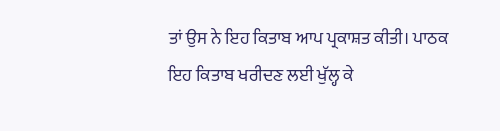ਤਾਂ ਉਸ ਨੇ ਇਹ ਕਿਤਾਬ ਆਪ ਪ੍ਰਕਾਸ਼ਤ ਕੀਤੀ। ਪਾਠਕ ਇਹ ਕਿਤਾਬ ਖਰੀਦਣ ਲਈ ਖੁੱਲ੍ਹ ਕੇ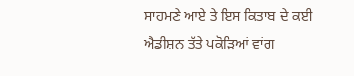ਸਾਹਮਣੇ ਆਏ ਤੇ ਇਸ ਕਿਤਾਬ ਦੇ ਕਈ ਐਡੀਸ਼ਨ ਤੱਤੇ ਪਕੋੜਿਆਂ ਵਾਂਗ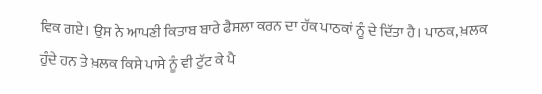ਵਿਕ ਗਏ। ਉਸ ਨੇ ਆਪਣੀ ਕਿਤਾਬ ਬਾਰੇ ਫੈਸਲਾ ਕਰਨ ਦਾ ਹੱਕ ਪਾਠਕਾਂ ਨੂੰ ਦੇ ਦਿੱਤਾ ਹੈ। ਪਾਠਕ, ਖ਼ਲਕ ਹੁੰਦੇ ਹਨ ਤੇ ਖ਼ਲਕ ਕਿਸੇ ਪਾਸੇ ਨੂੰ ਵੀ ਟੁੱਟ ਕੇ ਪੈ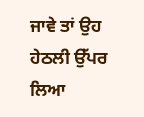ਜਾਵੇ ਤਾਂ ਉਹ ਹੇਠਲੀ ਉੱਪਰ ਲਿਆ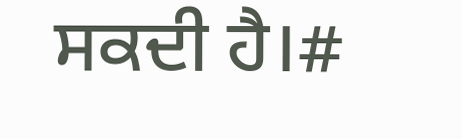ਸਕਦੀ ਹੈ।#